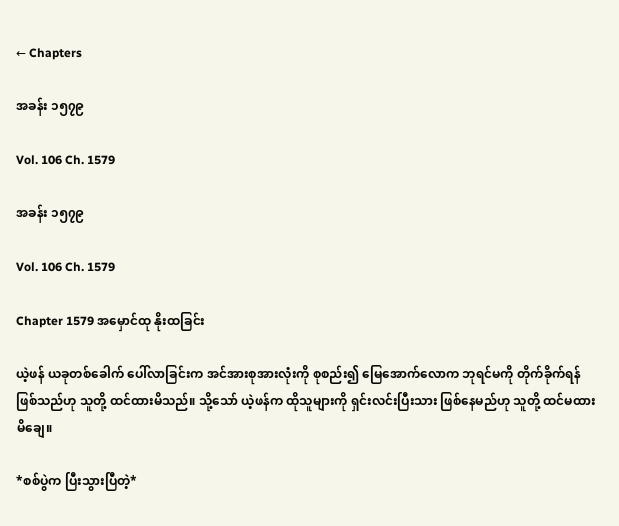← Chapters

အခန်း ၁၅၇၉

Vol. 106 Ch. 1579

အခန်း ၁၅၇၉

Vol. 106 Ch. 1579

Chapter 1579 အမှောင်ထု နိုးထခြင်း

ယဲ့ဖန် ယခုတစ်ခေါက် ပေါ်လာခြင်းက အင်အားစုအားလုံးကို စုစည်း၍ မြေအောက်လောက ဘုရင်မကို တိုက်ခိုက်ရန် ဖြစ်သည်ဟု သူတို့ ထင်ထားမိသည်။ သို့သော် ယဲ့ဖန်က ထိုသူများကို ရှင်းလင်းပြီးသား ဖြစ်နေမည်ဟု သူတို့ ထင်မထားမိချေ။

*စစ်ပွဲက ပြီးသွားပြီတဲ့*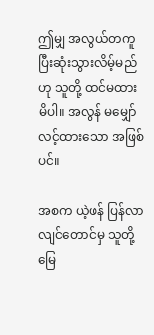ဤမျှ အလွယ်တကူ ပြီးဆုံးသွားလိမ့်မည်ဟု သူတို့ ထင်မထားမိပါ။ အလွန် မမျှော်လင့်ထားသော အဖြစ်ပင်။

အစက ယဲ့ဖန် ပြန်လာလျင်တောင်မှ သူတို့ မြေ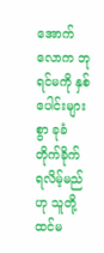အောက်လောက ဘုရင်မကို နှစ်ပေါင်းများစွာ ခုခံတိုက်ခိုက် ရလိမ့်မည်ဟု သူတို့ ထင်မ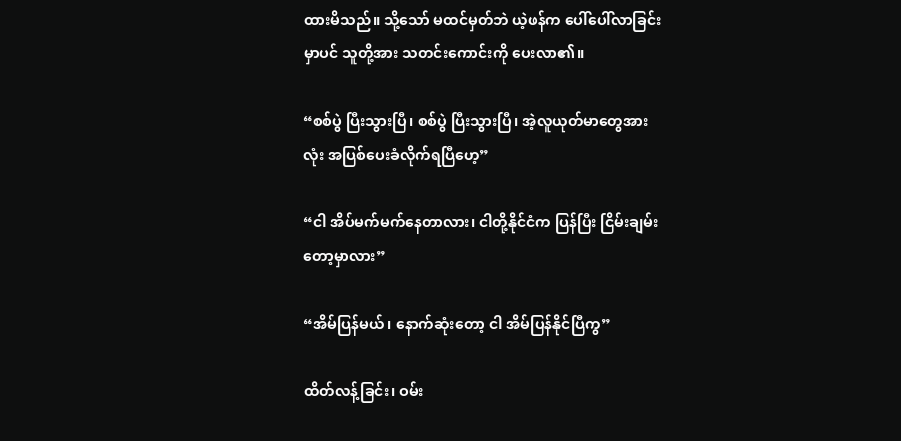ထားမိသည်။ သို့သော် မထင်မှတ်ဘဲ ယဲ့ဖန်က ပေါ်ပေါ်လာခြင်းမှာပင် သူတို့အား သတင်းကောင်းကို ပေးလာ၏။

“စစ်ပွဲ ပြီးသွားပြီ၊ စစ်ပွဲ ပြီးသွားပြီ၊ အဲ့လူယုတ်မာတွေအားလုံး အပြစ်ပေးခံလိုက်ရပြီဟေ့”

“ငါ အိပ်မက်မက်နေတာလား၊ ငါတို့နိုင်ငံက ပြန်ပြီး ငြိမ်းချမ်းတော့မှာလား”

“အိမ်ပြန်မယ်၊ နောက်ဆုံးတော့ ငါ အိမ်ပြန်နိုင်ပြီကွ”

ထိတ်လန့်ခြင်း၊ ဝမ်း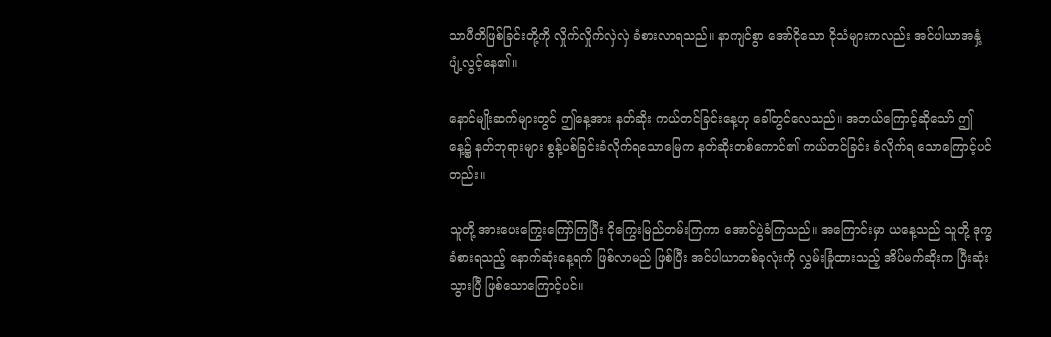သာပီတိဖြစ်ခြင်းတို့ကို လှိုက်လှိုက်လှဲလှဲ ခံစားလာရသည်။ နာကျင်စွာ အော်ငိုသော ငိုသံများကလည်း အင်ပါယာအနှံ့ ပျံ့လွင့်နေ၏။

နောင်မျိုးဆက်များတွင် ဤနေ့အား နတ်ဆိုး ကယ်တင်ခြင်းနေ့ဟု ခေါ်တွင်လေသည်။ အဘယ်ကြောင့်ဆိုသော် ဤနေ့၌ နတ်ဘုရားများ စွန့်ပစ်ခြင်းခံလိုက်ရသောမြေက နတ်ဆိုးတစ်ကောင်၏ ကယ်တင်ခြင်း ခံလိုက်ရ သောကြောင့်ပင်တည်း။

သူတို့ အားပေးကြွေးကြော်ကြပြီး ငိုကြွေးမြည်တမ်းကြကာ အောင်ပွဲခံကြသည်။ အကြောင်းမှာ ယနေ့သည် သူတို့ ဒုက္ခခံစားရသည့် နောက်ဆုံးနေ့ရက် ဖြစ်လာမည် ဖြစ်ပြီး အင်ပါယာတစ်ခုလုံးကို လွှမ်းခြုံထားသည့် အိပ်မက်ဆိုးက ပြီးဆုံးသွားပြီ ဖြစ်သောကြောင့်ပင်။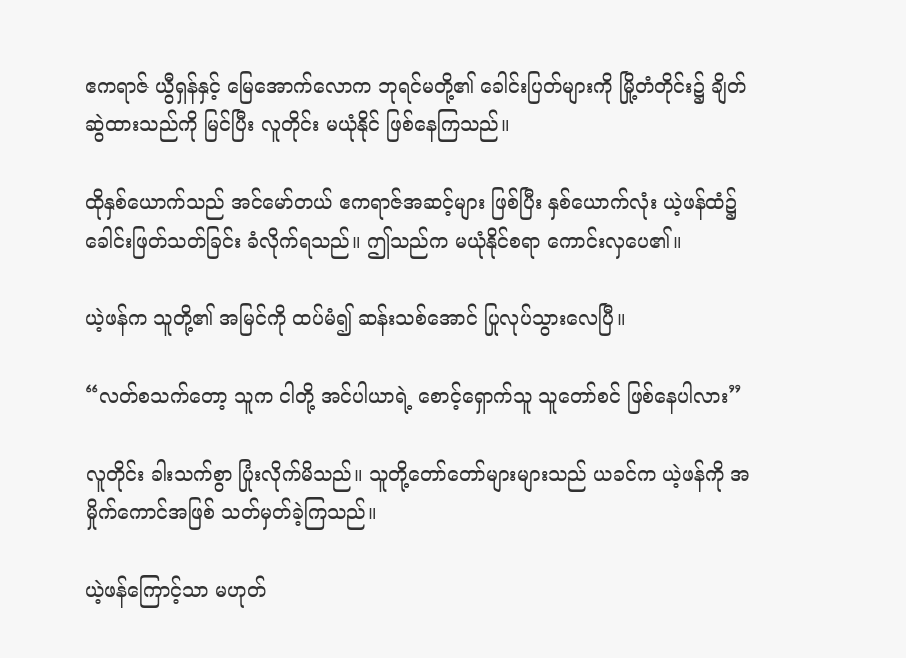ဧကရာဇ် ယွီရှန်နှင့် မြေအောက်လောက ဘုရင်မတို့၏ ခေါင်းပြတ်များကို မြို့တံတိုင်း၌ ချိတ်ဆွဲထားသည်ကို မြင်ပြီး လူတိုင်း မယုံနိုင် ဖြစ်နေကြသည်။

ထိုနှစ်ယောက်သည် အင်မော်တယ် ဧကရာဇ်အဆင့်များ ဖြစ်ပြီး နှစ်ယောက်လုံး ယဲ့ဖန်ထံ၌ ခေါင်းဖြတ်သတ်ခြင်း ခံလိုက်ရသည်။ ဤသည်က မယုံနိုင်စရာ ကောင်းလှပေ၏။

ယဲ့ဖန်က သူတို့၏ အမြင်ကို ထပ်မံ၍ ဆန်းသစ်အောင် ပြုလုပ်သွားလေပြီ။

“လတ်စသက်တော့ သူက ငါတို့ အင်ပါယာရဲ့ စောင့်ရှောက်သူ သူတော်စင် ဖြစ်နေပါလား”

လူတိုင်း ခါးသက်စွာ ပြုံးလိုက်မိသည်။ သူတို့တော်တော်များများသည် ယခင်က ယဲ့ဖန်ကို အမှိုက်ကောင်အဖြစ် သတ်မှတ်ခဲ့ကြသည်။

ယဲ့ဖန်ကြောင့်သာ မဟုတ်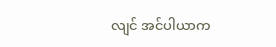လျင် အင်ပါယာက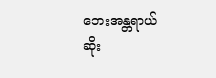ဘေးအန္တရာယ်ဆိုး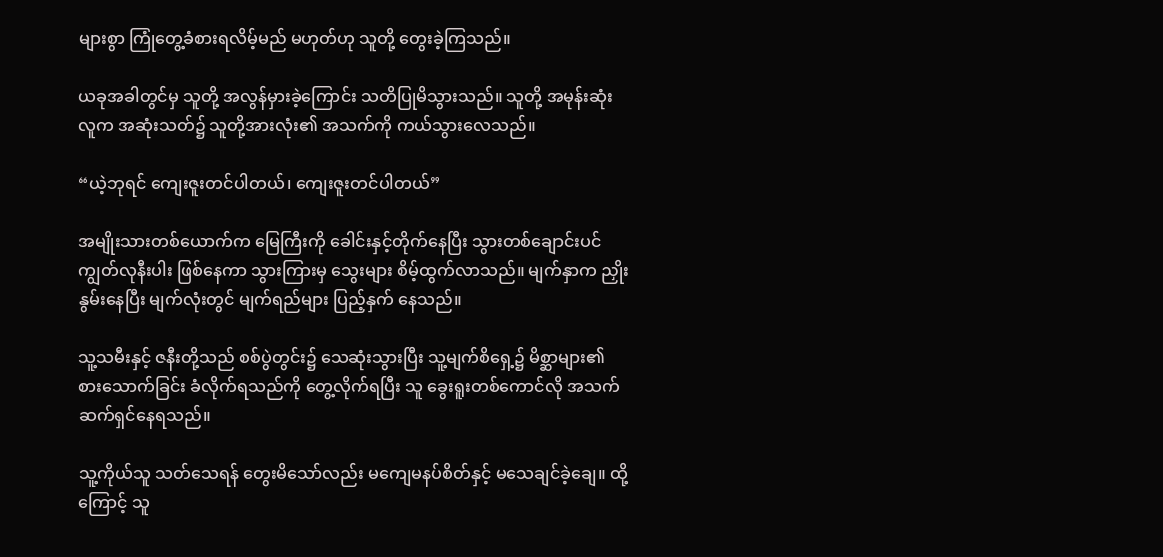များစွာ ကြုံတွေ့ခံစားရလိမ့်မည် မဟုတ်ဟု သူတို့ တွေးခဲ့ကြသည်။

ယခုအခါတွင်မှ သူတို့ အလွန်မှားခဲ့ကြောင်း သတိပြုမိသွားသည်။ သူတို့ အမုန်းဆုံးလူက အဆုံးသတ်၌ သူတို့အားလုံး၏ အသက်ကို ကယ်သွားလေသည်။

“ယဲ့ဘုရင် ကျေးဇူးတင်ပါတယ်၊ ကျေးဇူးတင်ပါတယ်”

အမျိုးသားတစ်ယောက်က မြေကြီးကို ခေါင်းနှင့်တိုက်နေပြီး သွားတစ်ချောင်းပင် ကျွတ်လုနီးပါး ဖြစ်နေကာ သွားကြားမှ သွေးများ စိမ့်ထွက်လာသည်။ မျက်နှာက ညှိုးနွမ်းနေပြီး မျက်လုံးတွင် မျက်ရည်များ ပြည့်နှက် နေသည်။

သူ့သမီးနှင့် ဇနီးတို့သည် စစ်ပွဲတွင်း၌ သေဆုံးသွားပြီး သူ့မျက်စိရှေ့၌ မိစ္ဆာများ၏ စားသောက်ခြင်း ခံလိုက်ရသည်ကို တွေ့လိုက်ရပြီး သူ ခွေးရူးတစ်ကောင်လို အသက်ဆက်ရှင်နေရသည်။

သူ့ကိုယ်သူ သတ်သေရန် တွေးမိသော်လည်း မကျေမနပ်စိတ်နှင့် မသေချင်ခဲ့ချေ။ ထို့ကြောင့် သူ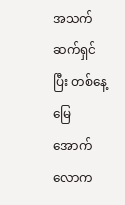အသက်ဆက်ရှင်ပြီး တစ်နေ့ မြေအောက်လောက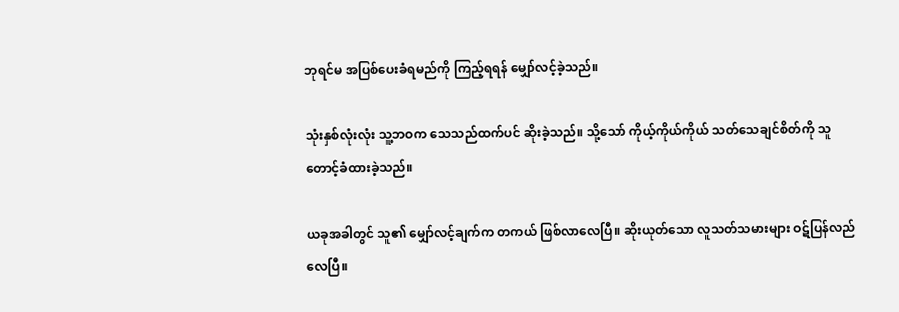ဘုရင်မ အပြစ်ပေးခံရမည်ကို ကြည့်ရရန် မျှော်လင့်ခဲ့သည်။

သုံးနှစ်လုံးလုံး သူ့ဘဝက သေသည်ထက်ပင် ဆိုးခဲ့သည်။ သို့သော် ကိုယ့်ကိုယ်ကိုယ် သတ်သေချင်စိတ်ကို သူ တောင့်ခံထားခဲ့သည်။

ယခုအခါတွင် သူ၏ မျှော်လင့်ချက်က တကယ် ဖြစ်လာလေပြီ။ ဆိုးယုတ်သော လူသတ်သမားများ ဝဋ်ပြန်လည် လေပြီ။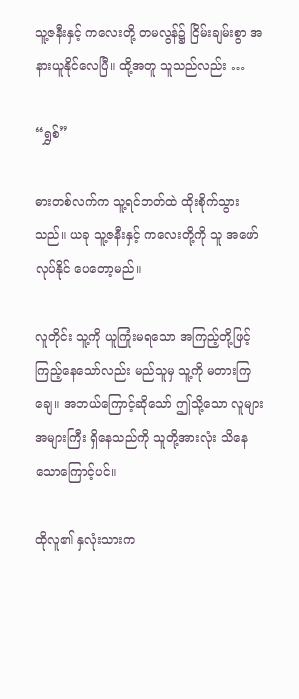သူ့ဇနီးနှင့် ကလေးတို့ တမလွန်၌ ငြိမ်းချမ်းစွာ အနားယူနိုင်လေပြီ။ ထို့အတူ သူသည်လည်း …

“ရွှစ်”

ဓားတစ်လက်က သူ့ရင်ဘတ်ထဲ ထိုးစိုက်သွားသည်။ ယခု သူ့ဇနီးနှင့် ကလေးတို့ကို သူ အဖော်လုပ်နိုင် ပေတော့မည်။

လူတိုင်း သူ့ကို ယူကြုံးမရသော အကြည့်တို့ဖြင့် ကြည့်နေသော်လည်း မည်သူမှ သူ့ကို မတားကြချေ။ အဘယ်ကြောင့်ဆိုသော် ဤသို့သော လူများ အများကြီး ရှိနေသည်ကို သူတို့အားလုံး သိနေသောကြောင့်ပင်။

ထိုလူ၏ နှလုံးသားက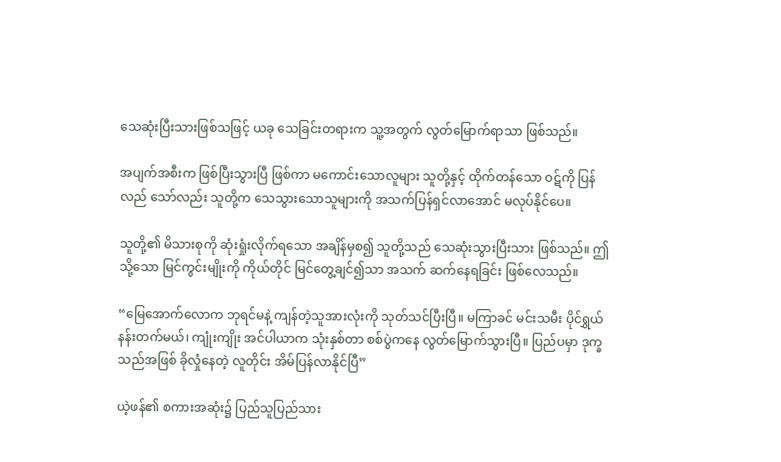သေဆုံးပြီးသားဖြစ်သဖြင့် ယခု သေခြင်းတရားက သူ့အတွက် လွတ်မြောက်ရာသာ ဖြစ်သည်။

အပျက်အစီးက ဖြစ်ပြီးသွားပြီ ဖြစ်ကာ မကောင်းသောလူများ သူတို့နှင့် ထိုက်တန်သော ဝဋ်ကို ပြန်လည် သော်လည်း သူတို့က သေသွားသောသူများကို အသက်ပြန်ရှင်လာအောင် မလုပ်နိုင်ပေ။

သူတို့၏ မိသားစုကို ဆုံးရှုံးလိုက်ရသော အချိန်မှစ၍ သူတို့သည် သေဆုံးသွားပြီးသား ဖြစ်သည်။ ဤသို့သော မြင်ကွင်းမျိုးကို ကိုယ်တိုင် မြင်တွေ့ချင်၍သာ အသက် ဆက်နေရခြင်း ဖြစ်လေသည်။

“မြေအောက်လောက ဘုရင်မနဲ့ ကျန်တဲ့သူအားလုံးကို သုတ်သင်ပြီးပြီ။ မကြာခင် မင်းသမီး ပိုင်ရွှယ် နန်းတက်မယ်၊ ကျုံးကျိုး အင်ပါယာက သုံးနှစ်တာ စစ်ပွဲကနေ လွတ်မြောက်သွားပြီ။ ပြည်ပမှာ ဒုက္ခသည်အဖြစ် ခိုလှုံနေတဲ့ လူတိုင်း အိမ်ပြန်လာနိုင်ပြီ”

ယဲ့ဖန်၏ စကားအဆုံး၌ ပြည်သူပြည်သား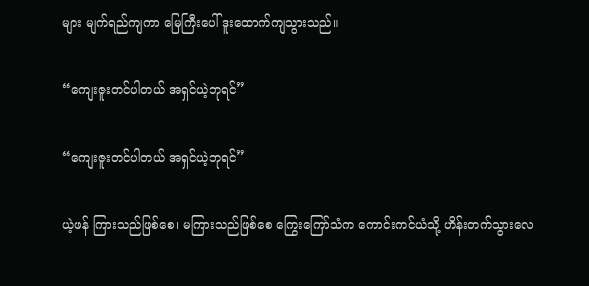များ မျက်ရည်ကျကာ မြေကြီးပေါ် ဒူးထောက်ကျသွားသည်။

“ကျေးဇူးတင်ပါတယ် အရှင်ယဲ့ဘုရင်”

“ကျေးဇူးတင်ပါတယ် အရှင်ယဲ့ဘုရင်”

ယဲ့ဖန် ကြားသည်ဖြစ်စေ၊ မကြားသည်ဖြစ်စေ ကြွေးကြော်သံက ကောင်းကင်ယံသို့ ဟိန်းတက်သွားလေ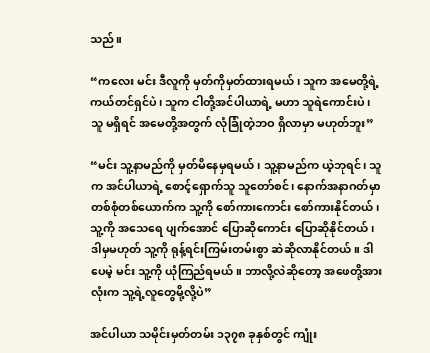သည်။

“ကလေး မင်း ဒီလူကို မှတ်ကိုမှတ်ထားရမယ်၊ သူက အမေတို့ရဲ့ ကယ်တင်ရှင်ပဲ၊ သူက ငါတို့အင်ပါယာရဲ့ မဟာ သူရဲကောင်းပဲ၊ သူ မရှိရင် အမေတို့အတွက် လုံခြုံတဲ့ဘဝ ရှိလာမှာ မဟုတ်ဘူး”

“မင်း သူ့နာမည်ကို မှတ်မိနေမှရမယ်၊ သူ့နာမည်က ယဲ့ဘုရင်၊ သူက အင်ပါယာရဲ့ စောင့်ရှောက်သူ သူတော်စင်၊ နောက်အနာဂတ်မှာ တစ်စုံတစ်ယောက်က သူ့ကို စော်ကားကောင်း စော်ကားနိုင်တယ်၊ သူ့ကို အသေရေ ပျက်အောင် ပြောဆိုကောင်း ပြောဆိုနိုင်တယ်၊ ဒါမှမဟုတ် သူ့ကို ရုန့်ရင်းကြမ်းတမ်းစွာ ဆဲဆိုလာနိုင်တယ်။ ဒါပေမဲ့ မင်း သူ့ကို ယုံကြည်ရမယ်။ ဘာလို့လဲဆိုတော့ အဖေတို့အားလုံးက သူ့ရဲ့လူတွေမို့လို့ပဲ”

အင်ပါယာ သမိုင်းမှတ်တမ်း ၁၃၇၈ ခုနှစ်တွင် ကျုံး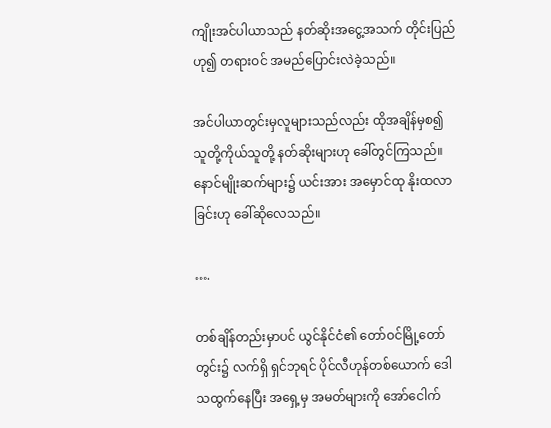ကျိုးအင်ပါယာသည် နတ်ဆိုးအငွေ့အသက် တိုင်းပြည်ဟု၍ တရားဝင် အမည်ပြောင်းလဲခဲ့သည်။

အင်ပါယာတွင်းမှလူများသည်လည်း ထိုအချိန်မှစ၍ သူတို့ကိုယ်သူတို့ နတ်ဆိုးများဟု ခေါ်တွင်ကြသည်။ နောင်မျိုးဆက်များ၌ ယင်းအား အမှောင်ထု နိုးထလာခြင်းဟု ခေါ်ဆိုလေသည်။

….

တစ်ချိန်တည်းမှာပင် ယွင်နိုင်ငံ၏ တော်ဝင်မြို့တော်တွင်း၌ လက်ရှိ ရှင်ဘုရင် ပိုင်လီဟုန်တစ်ယောက် ဒေါသထွက်နေပြီး အရှေ့မှ အမတ်များကို အော်ငေါက်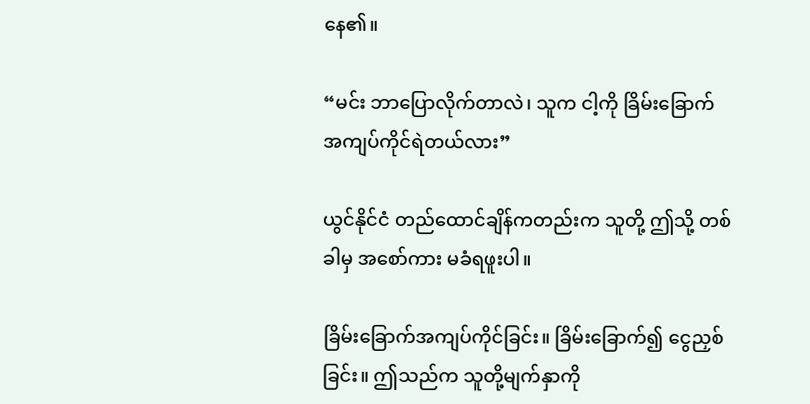နေ၏။

“မင်း ဘာပြောလိုက်တာလဲ၊ သူက ငါ့ကို ခြိမ်းခြောက် အကျပ်ကိုင်ရဲတယ်လား”

ယွင်နိုင်ငံ တည်ထောင်ချိန်ကတည်းက သူတို့ ဤသို့ တစ်ခါမှ အစော်ကား မခံရဖူးပါ။

ခြိမ်းခြောက်အကျပ်ကိုင်ခြင်း။ ခြိမ်းခြောက်၍ ငွေညှစ်ခြင်း။ ဤသည်က သူတို့မျက်နှာကို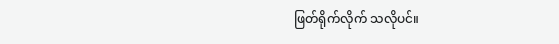ဖြတ်ရိုက်လိုက် သလိုပင်။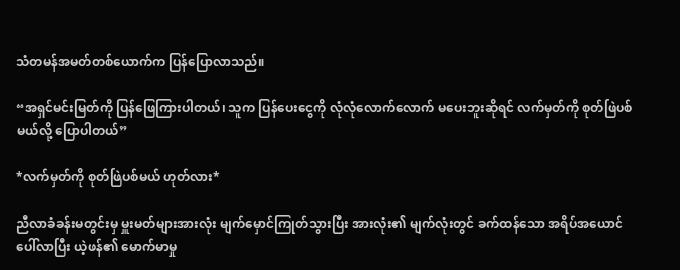သံတမန်အမတ်တစ်ယောက်က ပြန်ပြောလာသည်။

“အရှင်မင်းမြတ်ကို ပြန်ဖြေကြားပါတယ်၊ သူက ပြန်ပေးငွေကို လုံလုံလောက်လောက် မပေးဘူးဆိုရင် လက်မှတ်ကို စုတ်ဖြဲပစ်မယ်လို့ ပြောပါတယ်”

*လက်မှတ်ကို စုတ်ဖြဲပစ်မယ် ဟုတ်လား*

ညီလာခံခန်းမတွင်းမှ မှူးမတ်များအားလုံး မျက်မှောင်ကြုတ်သွားပြီး အားလုံး၏ မျက်လုံးတွင် ခက်ထန်သော အရိပ်အယောင် ပေါ်လာပြီး ယဲ့ဖန်၏ မောက်မာမှု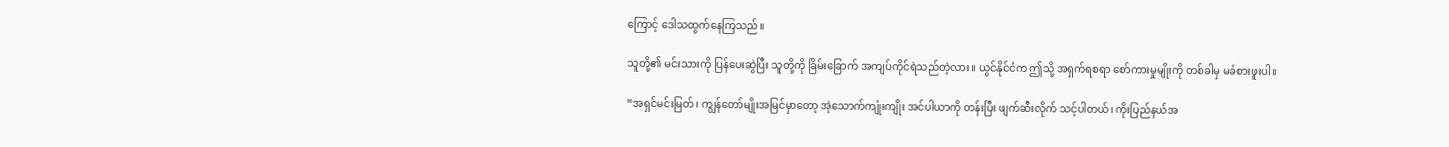ကြောင့် ဒေါသထွက်နေကြသည်။

သူတို့၏ မင်းသားကို ပြန်ပေးဆွဲပြီး သူတို့ကို ခြိမ်းခြောက် အကျပ်ကိုင်ရဲသည်တဲ့လား။ ယွင်နိုင်ငံက ဤသို့ အရှက်ရစရာ စော်ကားမှုမျိုးကို တစ်ခါမှ မခံစားဖူးပါ။

“အရှင်မင်းမြတ်၊ ကျွန်တော်မျိုးအမြင်မှာတော့ အဲ့သောက်ကျုံးကျိုး အင်ပါယာကို တန်းပြီး ဖျက်ဆီးလိုက် သင့်ပါတယ်၊ ကိုးပြည်နယ်အ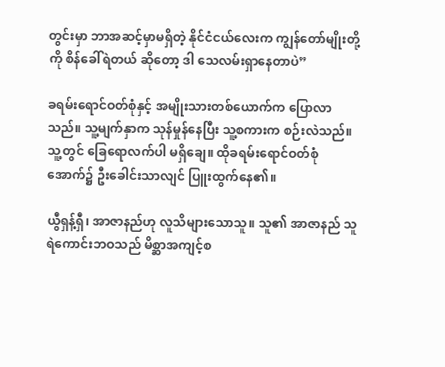တွင်းမှာ ဘာအဆင့်မှာမရှိတဲ့ နိုင်ငံငယ်လေးက ကျွန်တော်မျိုးတို့ကို စိန်ခေါ်ရဲတယ် ဆိုတော့ ဒါ သေလမ်းရှာနေတာပဲ”

ခရမ်းရောင်ဝတ်စုံနှင့် အမျိုးသားတစ်ယောက်က ပြောလာသည်။ သူ့မျက်နှာက သုန်မှုန်နေပြီး သူ့စကားက စဉ်းလဲသည်။ သူ့တွင် ခြေရောလက်ပါ မရှိချေ။ ထိုခရမ်းရောင်ဝတ်စုံအောက်၌ ဦးခေါင်းသာလျင် ပြူးထွက်နေ၏။

ယွီရှန့်ရှီ၊ အာဇာနည်ဟု လူသိများသောသူ။ သူ၏ အာဇာနည် သူရဲကောင်းဘဝသည် မိစ္ဆာအကျင့်စ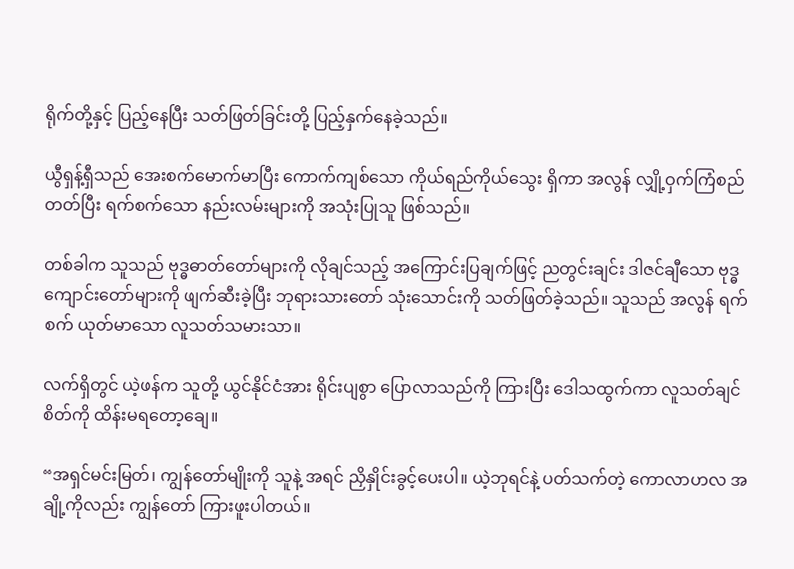ရိုက်တို့နှင့် ပြည့်နေပြီး သတ်ဖြတ်ခြင်းတို့ ပြည့်နှက်နေခဲ့သည်။

ယွီရှန့်ရှီသည် အေးစက်မောက်မာပြီး ကောက်ကျစ်သော ကိုယ်ရည်ကိုယ်သွေး ရှိကာ အလွန် လျှို့ဝှက်ကြံစည် တတ်ပြီး ရက်စက်သော နည်းလမ်းများကို အသုံးပြုသူ ဖြစ်သည်။

တစ်ခါက သူသည် ဗုဒ္ဓဓာတ်တော်များကို လိုချင်သည့် အကြောင်းပြချက်ဖြင့် ညတွင်းချင်း ဒါဇင်ချီသော ဗုဒ္ဓကျောင်းတော်များကို ဖျက်ဆီးခဲ့ပြီး ဘုရားသားတော် သုံးသောင်းကို သတ်ဖြတ်ခဲ့သည်။ သူသည် အလွန် ရက်စက် ယုတ်မာသော လူသတ်သမားသာ။

လက်ရှိတွင် ယဲ့ဖန်က သူတို့ ယွင်နိုင်ငံအား ရိုင်းပျစွာ ပြောလာသည်ကို ကြားပြီး ဒေါသထွက်ကာ လူသတ်ချင်စိတ်ကို ထိန်းမရတော့ချေ။

“အရှင်မင်းမြတ်၊ ကျွန်တော်မျိုးကို သူနဲ့ အရင် ညှိနှိုင်းခွင့်ပေးပါ။ ယဲ့ဘုရင်နဲ့ ပတ်သက်တဲ့ ကောလာဟလ အချို့ကိုလည်း ကျွန်တော် ကြားဖူးပါတယ်။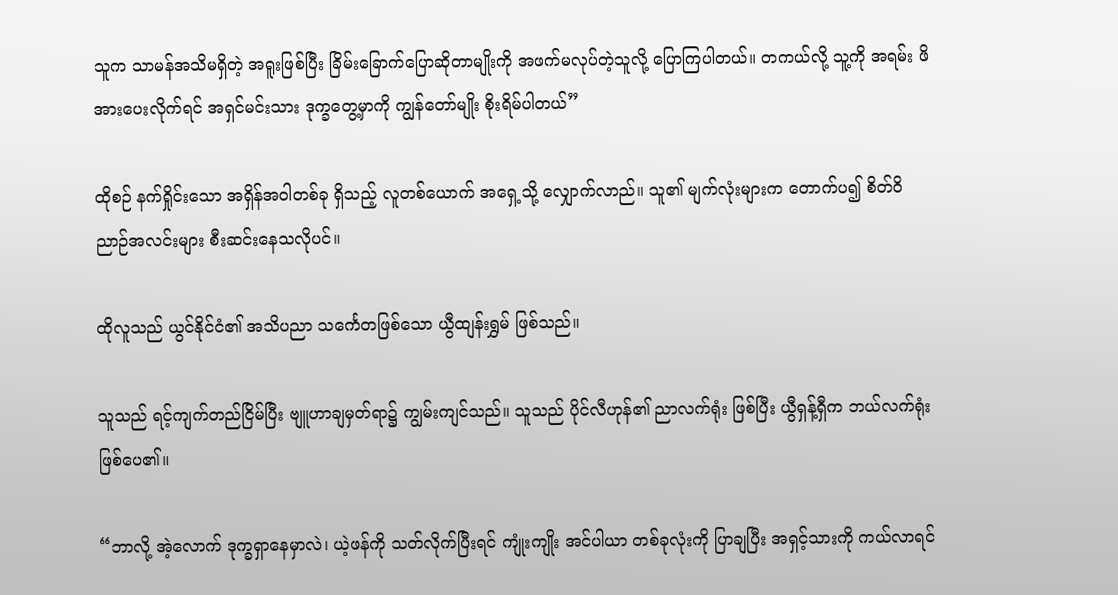သူက သာမန်အသိမရှိတဲ့ အရူးဖြစ်ပြီး ခြိမ်းခြောက်ပြောဆိုတာမျိုးကို အဖက်မလုပ်တဲ့သူလို့ ပြောကြပါတယ်။ တကယ်လို့ သူ့ကို အရမ်း ဖိအားပေးလိုက်ရင် အရှင်မင်းသား ဒုက္ခတွေ့မှာကို ကျွန်တော်မျိုး စိုးရိမ်ပါတယ်”

ထိုစဉ် နက်ရှိုင်းသော အရှိန်အဝါတစ်ခု ရှိသည့် လူတစ်ယောက် အရှေ့သို့ လျှောက်လာည်။ သူ၏ မျက်လုံးများက တောက်ပ၍ စိတ်ဝိညာဉ်အလင်းများ စီးဆင်းနေသလိုပင်။

ထိုလူသည် ယွင်နိုင်ငံ၏ အသိပညာ သင်္ကေတဖြစ်သော ယွီထျန်းရွှမ် ဖြစ်သည်။

သူသည် ရင့်ကျက်တည်ငြိမ်ပြီး ဗျူဟာချမှတ်ရာ၌ ကျွမ်းကျင်သည်။ သူသည် ပိုင်လီဟုန်၏ ညာလက်ရုံး ဖြစ်ပြီး ယွီရှန့်ရှီက ဘယ်လက်ရုံး ဖြစ်ပေ၏။

“ဘာလို့ အဲ့လောက် ဒုက္ခရှာနေမှာလဲ၊ ယဲ့ဖန်ကို သတ်လိုက်ပြီးရင် ကျုံးကျိုး အင်ပါယာ တစ်ခုလုံးကို ပြာချပြီး အရှင့်သားကို ကယ်လာရင်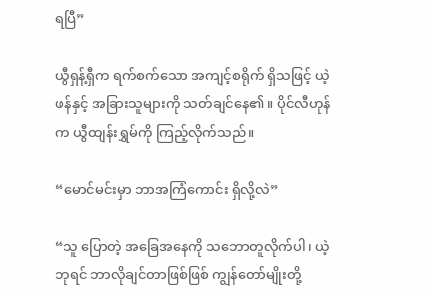ရပြီ”

ယွီရှန့်ရှီက ရက်စက်သော အကျင့်စရိုက် ရှိသဖြင့် ယဲ့ဖန်နှင့် အခြားသူများကို သတ်ချင်နေ၏။ ပိုင်လီဟုန်က ယွီထျန်းရွှမ်ကို ကြည့်လိုက်သည်။

“မောင်မင်းမှာ ဘာအကြံကောင်း ရှိလို့လဲ”

“သူ ပြောတဲ့ အခြေအနေကို သဘောတူလိုက်ပါ၊ ယဲ့ဘုရင် ဘာလိုချင်တာဖြစ်ဖြစ် ကျွန်တော်မျိုးတို့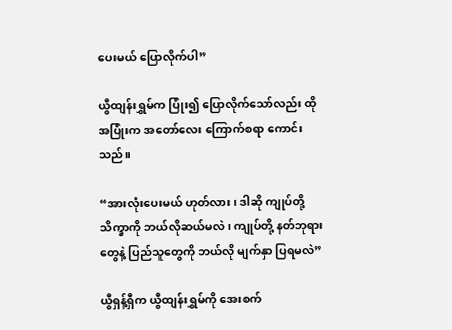ပေးမယ် ပြောလိုက်ပါ”

ယွီထျန်းရွှမ်က ပြုံး၍ ပြောလိုက်သော်လည်း ထိုအပြုံးက အတော်လေး ကြောက်စရာ ကောင်းသည်။

“အားလုံးပေးမယ် ဟုတ်လား၊ ဒါဆို ကျုပ်တို့ သိက္ခာကို ဘယ်လိုဆယ်မလဲ၊ ကျုပ်တို့ နတ်ဘုရားတွေနဲ့ ပြည်သူတွေကို ဘယ်လို မျက်နှာ ပြရမလဲ”

ယွီရှန့်ရှီက ယွီထျန်းရွှမ်ကို အေးစက်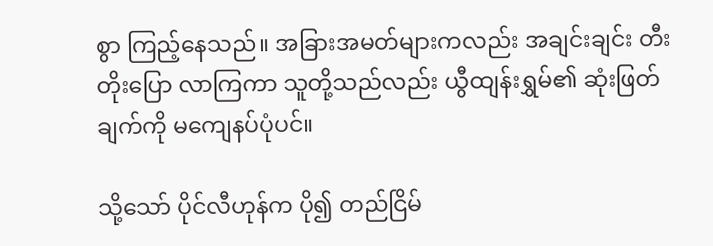စွာ ကြည့်နေသည်။ အခြားအမတ်များကလည်း အချင်းချင်း တီးတိုးပြော လာကြကာ သူတို့သည်လည်း ယွီထျန်းရွှမ်၏ ဆုံးဖြတ်ချက်ကို မကျေနပ်ပုံပင်။

သို့သော် ပိုင်လီဟုန်က ပို၍ တည်ငြိမ်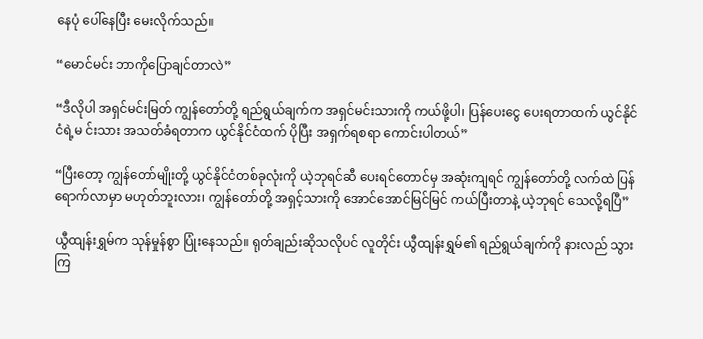နေပုံ ပေါ်နေပြီး မေးလိုက်သည်။

“မောင်မင်း ဘာကိုပြောချင်တာလဲ”

“ဒီလိုပါ အရှင်မင်းမြတ် ကျွန်တော်တို့ ရည်ရွယ်ချက်က အရှင်မင်းသားကို ကယ်ဖို့ပါ၊ ပြန်ပေးငွေ ပေးရတာထက် ယွင်နိုင်ငံရဲ့မ င်းသား အသတ်ခံရတာက ယွင်နိုင်ငံထက် ပိုပြီး အရှက်ရစရာ ကောင်းပါတယ်”

“ပြီးတော့ ကျွန်တော်မျိုးတို့ ယွင်နိုင်ငံတစ်ခုလုံးကို ယဲ့ဘုရင်ဆီ ပေးရင်တောင်မှ အဆုံးကျရင် ကျွန်တော်တို့ လက်ထဲ ပြန်ရောက်လာမှာ မဟုတ်ဘူးလား၊ ကျွန်တော်တို့ အရှင့်သားကို အောင်အောင်မြင်မြင် ကယ်ပြီးတာနဲ့ ယဲ့ဘုရင် သေလို့ရပြီ”

ယွီထျန်းရွှမ်က သုန်မှုန်စွာ ပြုံးနေသည်။ ရုတ်ချည်းဆိုသလိုပင် လူတိုင်း ယွီထျန်းရွှမ်၏ ရည်ရွယ်ချက်ကို နားလည် သွားကြ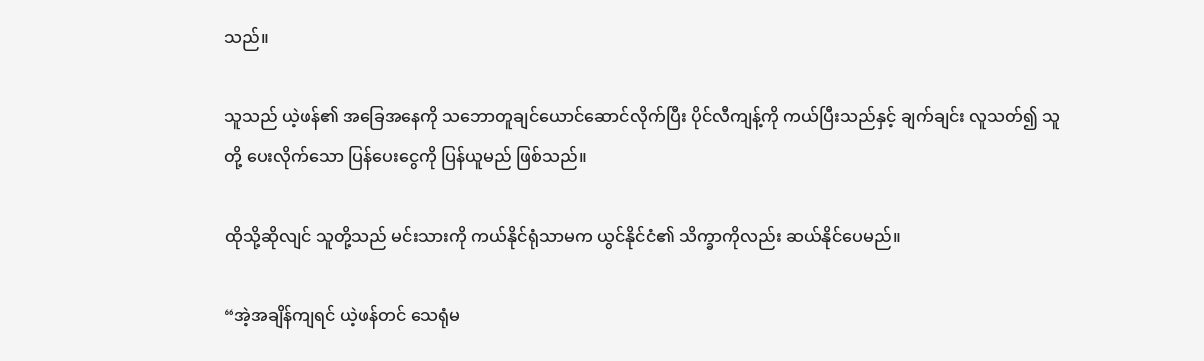သည်။

သူသည် ယဲ့ဖန်၏ အခြေအနေကို သဘောတူချင်ယောင်ဆောင်လိုက်ပြီး ပိုင်လီကျန့်ကို ကယ်ပြီးသည်နှင့် ချက်ချင်း လူသတ်၍ သူတို့ ပေးလိုက်သော ပြန်ပေးငွေကို ပြန်ယူမည် ဖြစ်သည်။

ထိုသို့ဆိုလျင် သူတို့သည် မင်းသားကို ကယ်နိုင်ရုံသာမက ယွင်နိုင်ငံ၏ သိက္ခာကိုလည်း ဆယ်နိုင်ပေမည်။

“အဲ့အချိန်ကျရင် ယဲ့ဖန်တင် သေရုံမ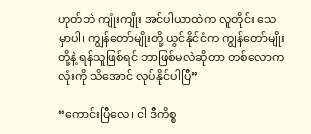ဟုတ်ဘဲ ကျုံးကျိုး အင်ပါယာထဲက လူတိုင်း သေမှာပါ၊ ကျွန်တော်မျိုးတို့ ယွင်နိုင်ငံက ကျွန်တော်မျိုးတို့နဲ့ ရန်သူဖြစ်ရင် ဘာဖြစ်မလဲဆိုတာ တစ်လောကလုံးကို သိအောင် လုပ်နိုင်ပါပြီ”

“ကောင်းပြီလေ၊ ငါ ဒီကိစ္စ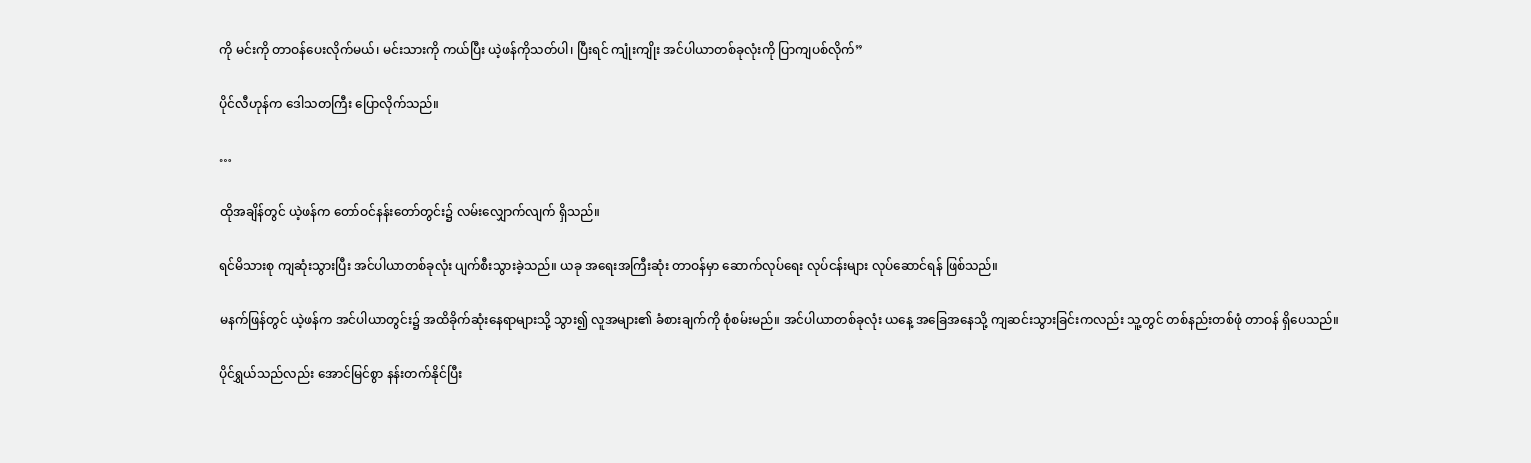ကို မင်းကို တာဝန်ပေးလိုက်မယ်၊ မင်းသားကို ကယ်ပြီး ယဲ့ဖန်ကိုသတ်ပါ၊ ပြီးရင် ကျုံးကျိုး အင်ပါယာတစ်ခုလုံးကို ပြာကျပစ်လိုက်”

ပိုင်လီဟုန်က ဒေါသတကြီး ပြောလိုက်သည်။

…

ထိုအချိန်တွင် ယဲ့ဖန်က တော်ဝင်နန်းတော်တွင်း၌ လမ်းလျှောက်လျက် ရှိသည်။

ရင်မိသားစု ကျဆုံးသွားပြီး အင်ပါယာတစ်ခုလုံး ပျက်စီးသွားခဲ့သည်။ ယခု အရေးအကြီးဆုံး တာဝန်မှာ ဆောက်လုပ်ရေး လုပ်ငန်းများ လုပ်ဆောင်ရန် ဖြစ်သည်။

မနက်ဖြန်တွင် ယဲ့ဖန်က အင်ပါယာတွင်း၌ အထိခိုက်ဆုံးနေရာများသို့ သွား၍ လူအများ၏ ခံစားချက်ကို စုံစမ်းမည်။ အင်ပါယာတစ်ခုလုံး ယနေ့ အခြေအနေသို့ ကျဆင်းသွားခြင်းကလည်း သူ့တွင် တစ်နည်းတစ်ဖုံ တာဝန် ရှိပေသည်။

ပိုင်ရွှယ်သည်လည်း အောင်မြင်စွာ နန်းတက်နိုင်ပြီး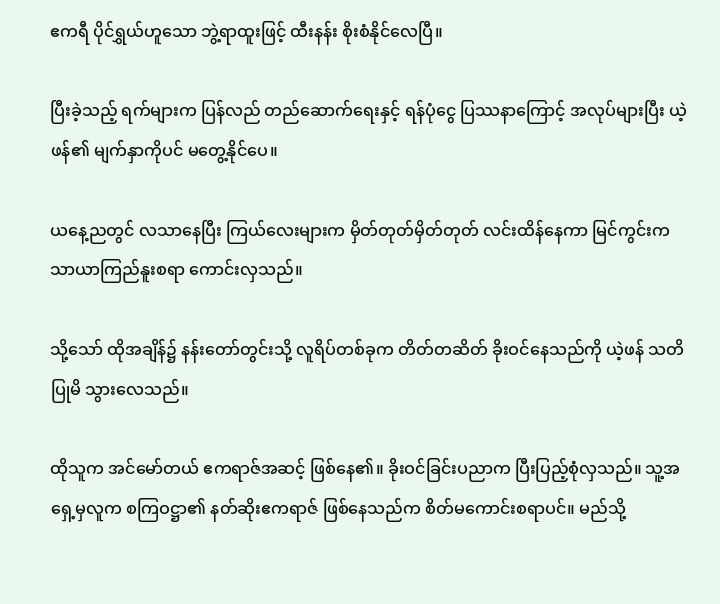ဧကရီ ပိုင်ရွှယ်ဟူသော ဘွဲ့ရာထူးဖြင့် ထီးနန်း စိုးစံနိုင်လေပြီ။

ပြီးခဲ့သည့် ရက်များက ပြန်လည် တည်ဆောက်ရေးနှင့် ရန်ပုံငွေ ပြဿနာကြောင့် အလုပ်များပြီး ယဲ့ဖန်၏ မျက်နှာကိုပင် မတွေ့နိုင်ပေ။

ယနေ့ညတွင် လသာနေပြီး ကြယ်လေးများက မှိတ်တုတ်မှိတ်တုတ် လင်းထိန်နေကာ မြင်ကွင်းက သာယာကြည်နူးစရာ ကောင်းလှသည်။

သို့သော် ထိုအချိန်၌ နန်းတော်တွင်းသို့ လူရိပ်တစ်ခုက တိတ်တဆိတ် ခိုးဝင်နေသည်ကို ယဲ့ဖန် သတိပြုမိ သွားလေသည်။

ထိုသူက အင်မော်တယ် ဧကရာဇ်အဆင့် ဖြစ်နေ၏။ ခိုးဝင်ခြင်းပညာက ပြီးပြည့်စုံလှသည်။ သူ့အရှေ့မှလူက စကြဝဋ္ဌာ၏ နတ်ဆိုးဧကရာဇ် ဖြစ်နေသည်က စိတ်မကောင်းစရာပင်။ မည်သို့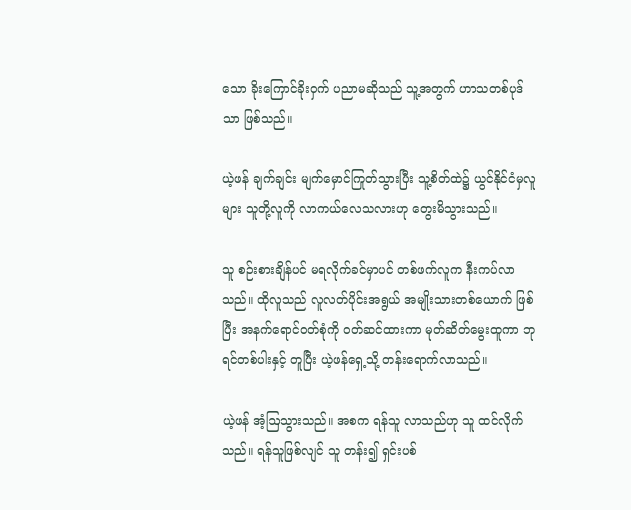သော ခိုးကြောင်ခိုးဝှက် ပညာမဆိုသည် သူ့အတွက် ဟာသတစ်ပုဒ်သာ ဖြစ်သည်။

ယဲ့ဖန် ချက်ချင်း မျက်မှောင်ကြုတ်သွားပြီး သူ့စိတ်ထဲ၌ ယွင်နိုင်ငံမှလူများ သူတို့လူကို လာကယ်လေသလားဟု တွေးမိသွားသည်။

သူ စဉ်းစားချိန်ပင် မရလိုက်ခင်မှာပင် တစ်ဖက်လူက နီးကပ်လာသည်။ ထိုလူသည် လူလတ်ပိုင်းအရွယ် အမျိုးသားတစ်ယောက် ဖြစ်ပြီး အနက်ရောင်ဝတ်စုံကို ဝတ်ဆင်ထားကာ မုတ်ဆိတ်မွေးထူကာ ဘုရင်တစ်ပါးနှင့် တူပြီး ယဲ့ဖန်ရှေ့သို့ တန်းရောက်လာသည်။

ယဲ့ဖန် အံ့ဩသွားသည်။ အစက ရန်သူ လာသည်ဟု သူ ထင်လိုက်သည်။ ရန်သူဖြစ်လျင် သူ တန်း၍ ရှင်းပစ်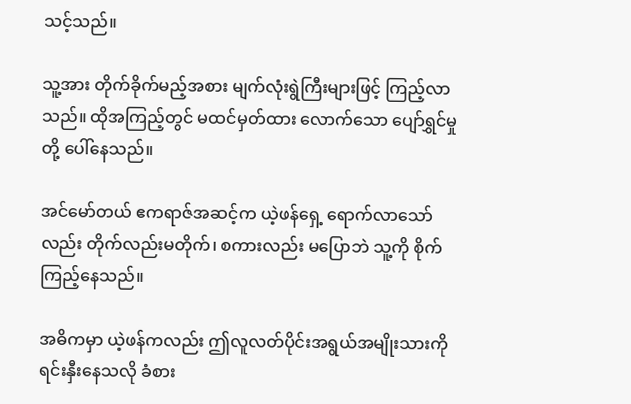သင့်သည်။

သူ့အား တိုက်ခိုက်မည့်အစား မျက်လုံးရွဲကြီးများဖြင့် ကြည့်လာသည်။ ထိုအကြည့်တွင် မထင်မှတ်ထား လောက်သော ပျော်ရွှင်မှုတို့ ပေါ်နေသည်။

အင်မော်တယ် ဧကရာဇ်အဆင့်က ယဲ့ဖန်ရှေ့ ရောက်လာသော်လည်း တိုက်လည်းမတိုက်၊ စကားလည်း မပြောဘဲ သူ့ကို စိုက်ကြည့်နေသည်။

အဓိကမှာ ယဲ့ဖန်ကလည်း ဤလူလတ်ပိုင်းအရွယ်အမျိုးသားကို ရင်းနှီးနေသလို ခံစား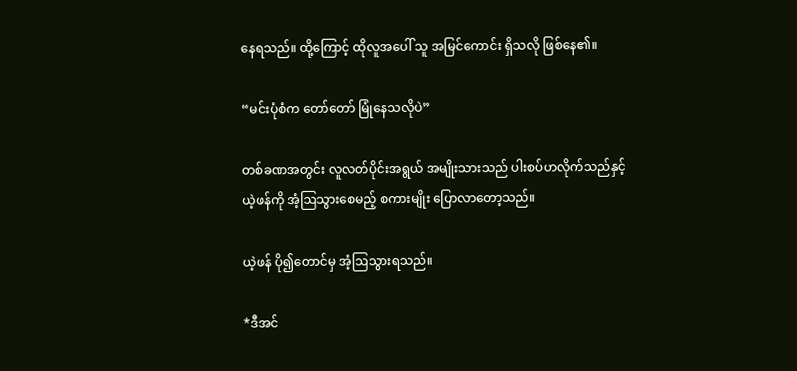နေရသည်။ ထို့ကြောင့် ထိုလူအပေါ် သူ အမြင်ကောင်း ရှိသလို ဖြစ်နေ၏။

“မင်းပုံစံက တော်တော် မြုံနေသလိုပဲ”

တစ်ခဏအတွင်း လူလတ်ပိုင်းအရွယ် အမျိုးသားသည် ပါးစပ်ဟလိုက်သည်နှင့် ယဲ့ဖန်ကို အံ့ဩသွားစေမည့် စကားမျိုး ပြောလာတော့သည်။

ယဲ့ဖန် ပို၍တောင်မှ အံ့ဩသွားရသည်။

*ဒီအင်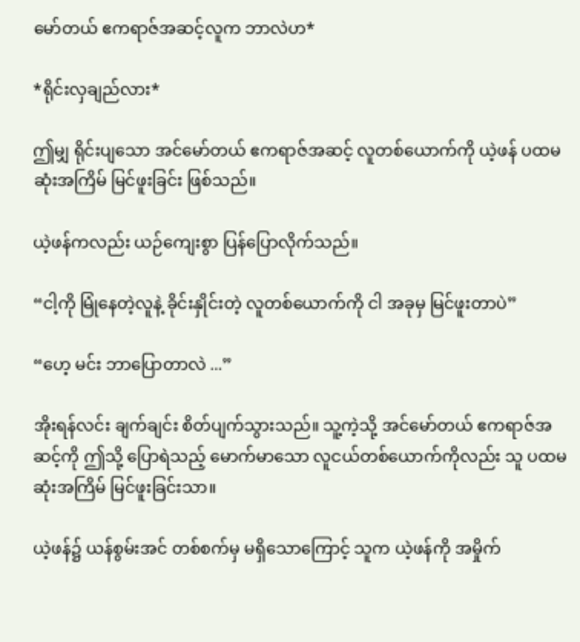မော်တယ် ဧကရာဇ်အဆင့်လူက ဘာလဲဟ*

*ရိုင်းလှချည်လား*

ဤမျှ ရိုင်းပျသော အင်မော်တယ် ဧကရာဇ်အဆင့် လူတစ်ယောက်ကို ယဲ့ဖန် ပထမဆုံးအကြိမ် မြင်ဖူးခြင်း ဖြစ်သည်။

ယဲ့ဖန်ကလည်း ယဉ်ကျေးစွာ ပြန်ပြောလိုက်သည်။

“ငါ့ကို မြုံနေတဲ့လူနဲ့ ခိုင်းနှိုင်းတဲ့ လူတစ်ယောက်ကို ငါ အခုမှ မြင်ဖူးတာပဲ”

“ဟေ့ မင်း ဘာပြောတာလဲ ...”

အိုးရန်လင်း ချက်ချင်း စိတ်ပျက်သွားသည်။ သူ့ကဲ့သို့ အင်မော်တယ် ဧကရာဇ်အဆင့်ကို ဤသို့ ပြောရဲသည့် မောက်မာသော လူငယ်တစ်ယောက်ကိုလည်း သူ ပထမဆုံးအကြိမ် မြင်ဖူးခြင်းသာ။

ယဲ့ဖန်၌ ယန်စွမ်းအင် တစ်စက်မှ မရှိသောကြောင့် သူက ယဲ့ဖန်ကို အမှိုက်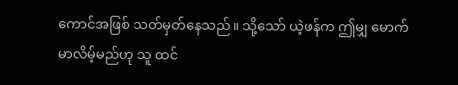ကောင်အဖြစ် သတ်မှတ်နေသည်။ သို့သော် ယဲ့ဖန်က ဤမျှ မောက်မာလိမ့်မည်ဟု သူ ထင်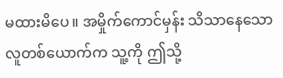မထားမိပေ။ အမှိုက်ကောင်မှန်း သိသာနေသော လူတစ်ယောက်က သူ့ကို ဤသို့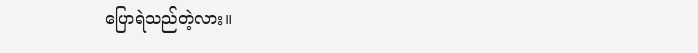ပြောရဲသည်တဲ့လား။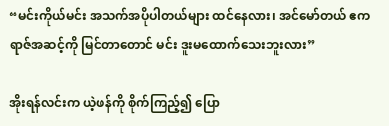“မင်းကိုယ်မင်း အသက်အပိုပါတယ်များ ထင်နေလား၊ အင်မော်တယ် ဧကရာဇ်အဆင့်ကို မြင်တာတောင် မင်း ဒူးမထောက်သေးဘူးလား”

အိုးရန်လင်းက ယဲ့ဖန်ကို စိုက်ကြည့်၍ ပြော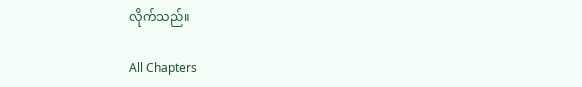လိုက်သည်။

All Chapters